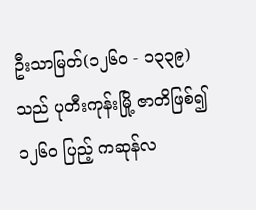ဦးသာမြတ်(၁၂၆ဝ - ၁၃၃၉) သည် ပုတီးကုန်းမြို့ ဇာတိဖြစ်၍ ၁၂၆ဝ ပြည့် ကဆုန်လ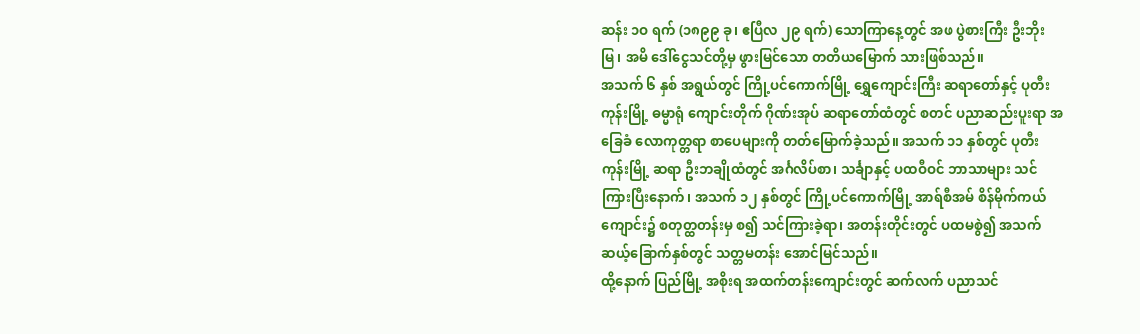ဆန်း ၁ဝ ရက် (၁၈၉၉ ခု၊ ဧပြီလ ၂၉ ရက်) သောကြာနေ့တွင် အဖ ပွဲစားကြီး ဦးဘိုးမြ၊ အမိ ဒေါ်ငွေသင်တို့မှ ဖွားမြင်သော တတိယမြောက် သားဖြစ်သည်။
အသက် ၆ နှစ် အရွယ်တွင် ကြို့ပင်ကောက်မြို့ ရွှေကျောင်းကြီး ဆရာတော်နှင့် ပုတီးကုန်းမြို့ ဓမ္မာရုံ ကျောင်းတိုက် ဂိုဏ်းအုပ် ဆရာတော်ထံတွင် စတင် ပညာဆည်းပူးရာ အခြေခံ လောကုတ္တရာ စာပေများကို တတ်မြောက်ခဲ့သည်။ အသက် ၁၁ နှစ်တွင် ပုတီးကုန်းမြို့ ဆရာ ဦးဘချိုထံတွင် အင်္ဂလိပ်စာ၊ သင်္ချာနှင့် ပထဝီဝင် ဘာသာများ သင်ကြားပြီးနောက်၊ အသက် ၁၂ နှစ်တွင် ကြို့ပင်ကောက်မြို့ အာရ်စီအမ် စိန်မိုက်ကယ် ကျောင်း၌ စတုတ္ထတန်းမှ စ၍ သင်ကြားခဲ့ရာ၊ အတန်းတိုင်းတွင် ပထမစွဲ၍ အသက် ဆယ့်ခြောက်နှစ်တွင် သတ္တမတန်း အောင်မြင်သည်။
ထို့နောက် ပြည်မြို့ အစိုးရ အထက်တန်းကျောင်းတွင် ဆက်လက် ပညာသင်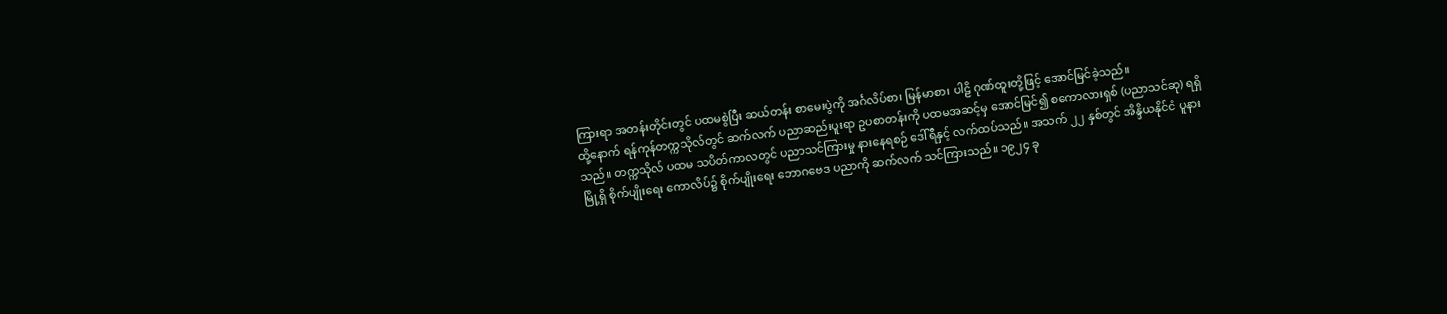ကြားရာ အတန်းတိုင်းတွင် ပထမစွဲပြီး ဆယ်တန်း စာမေးပွဲကို အင်္ဂလိပ်စာ၊ မြန်မာစာ၊ ပါဠိ ဂုဏ်ထူးတို့ဖြင့် အောင်မြင်ခဲ့သည်။
ထို့နောက် ရန်ကုန်တက္ကသိုလ်တွင် ဆက်လက် ပညာဆည်းပူးရာ ဥပစာတန်းကို ပထမအဆင့်မှ အောင်မြင်၍ စကောလားရှစ် (ပညာသင်ဆု) ရရှိသည်။ တက္ကသိုလ် ပထမ သပိတ်ကာလတွင် ပညာသင်ကြားမှု နားနေရစဉ် ဒေါ်ရီနှင့် လက်ထပ်သည်။ အသက် ၂၂ နှစ်တွင် အိန္ဒိယနိုင်ငံ ပူနားမြို့ရှိ စိုက်ပျိုးရေး ကောလိပ်၌ စိုက်ပျိုးရေး ဘောဂဗေဒ ပညာကို ဆက်လက် သင်ကြားသည်။ ၁၉၂၄ ခု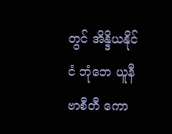တွင် အိန္ဒိယနိုင်ငံ ဘုံဘေ ယူနီဗာစီတီ ကော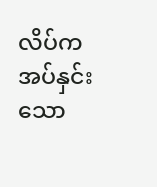လိပ်က အပ်နှင်းသော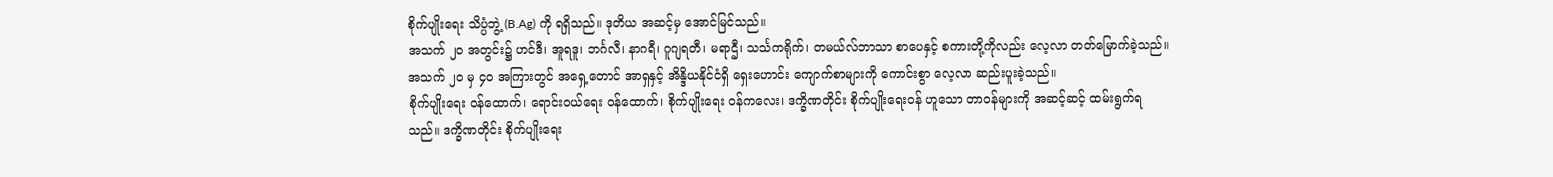စိုက်ပျိုးရေး သိပ္ပံဘွဲ့ (B.Ag) ကို ရရှိသည်။ ဒုတိယ အဆင့်မှ အောင်မြင်သည်။
အသက် ၂ဝ အတွင်း၌ ဟင်ဒီ၊ အူရဒူ၊ ဘင်္ဂလီ၊ နာဂရီ၊ ဂူဂျရတီ၊ မရာဌီ၊ သင်္သကရိုက်၊ တမယ်လ်ဘာသာ စာပေနှင့် စကားတို့ကိုလည်း လေ့လာ တတ်မြောက်ခဲ့သည်။ အသက် ၂ဝ မှ ၄ဝ အကြားတွင် အရှေ့တောင် အာရှနှင့် အိန္ဒိယနိုင်ငံရှိ ရှေးဟောင်း ကျောက်စာများကို ကောင်းစွာ လေ့လာ ဆည်းပူးခဲ့သည်။
စိုက်ပျိုးရေး ဝန်ထောက်၊ ရောင်းဝယ်ရေး ဝန်ထောက်၊ စိုက်ပျိုးရေး ဝန်ကလေး၊ ဒက္ခိဏတိုင်း စိုက်ပျိုးရေးဝန် ဟူသော တာဝန်များကို အဆင့်ဆင့် ထမ်းရွက်ရသည်။ ဒက္ခိဏတိုင်း စိုက်ပျိုးရေး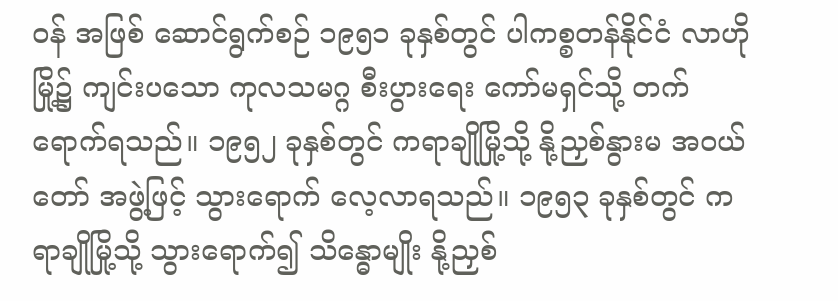ဝန် အဖြစ် ဆောင်ရွက်စဉ် ၁၉၅၁ ခုနှစ်တွင် ပါကစ္စတန်နိုင်ငံ လာဟိုမြို့၌ ကျင်းပသော ကုလသမဂ္ဂ စီးပွားရေး ကော်မရှင်သို့ တက်ရောက်ရသည်။ ၁၉၅၂ ခုနှစ်တွင် ကရာချိုမြို့သို့ နို့ညှစ်နွားမ အဝယ်တော် အဖွဲ့ဖြင့် သွားရောက် လေ့လာရသည်။ ၁၉၅၃ ခုနှစ်တွင် ကရာချိုမြို့သို့ သွားရောက်၍ သိန္ဓောမျိုး နို့ညှစ်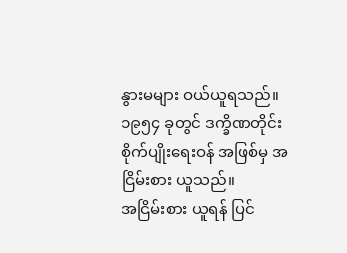နွားမများ ဝယ်ယူရသည်။ ၁၉၅၄ ခုတွင် ဒက္ခိဏတိုင်း စိုက်ပျိုးရေးဝန် အဖြစ်မှ အငြိမ်းစား ယူသည်။
အငြိမ်းစား ယူရန် ပြင်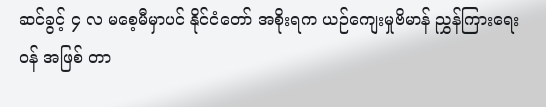ဆင်ခွင့် ၄ လ မစေ့မီမှာပင် နိုင်ငံတော် အစိုးရက ယဉ်ကျေးမှုဗိမာန် ညွှန်ကြားရေးဝန် အဖြစ် တာ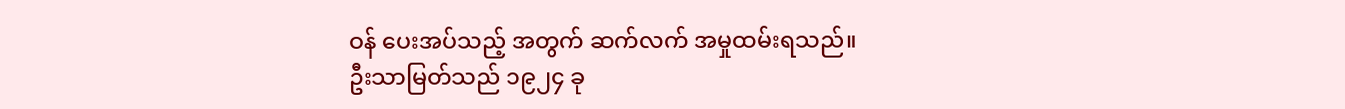ဝန် ပေးအပ်သည့် အတွက် ဆက်လက် အမှုထမ်းရသည်။
ဦးသာမြတ်သည် ၁၉၂၄ ခု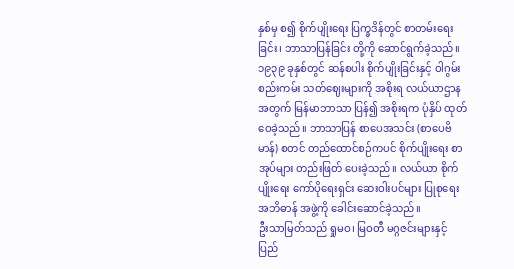နှစ်မှ စ၍ စိုက်ပျိုးရေး ပြက္ခဒိန်တွင် စာတမ်းရေးခြင်း၊ ဘာသာပြန်ခြင်း တို့ကို ဆောင်ရွက်ခဲ့သည်။ ၁၉၃၉ ခုနှစ်တွင် ဆန်စပါး စိုက်ပျိုးခြင်းနှင့် ဝါဂွမ်း စည်းကမ်း သတ်ဈေးများကို အစိုးရ လယ်ယာဌာန အတွက် မြန်မာဘာသာ ပြန်၍ အစိုးရက ပုံနှိပ် ထုတ်ဝေခဲ့သည်။ ဘာသာပြန် စာပေအသင်း (စာပေဗိမာန်) စတင် တည်ထောင်စဉ်ကပင် စိုက်ပျိုးရေး စာအုပ်များ တည်းဖြတ် ပေးခဲ့သည်။ လယ်ယာ စိုက်ပျိုးရေး ကော်ပိုရေးရှင်း ဆေးဝါးပင်များ ပြုစုရေး အဘိဓာန် အဖွဲ့ကို ခေါင်းဆောင်ခဲ့သည်။
ဦးသာမြတ်သည် ရှုမဝ၊ မြဝတီ မဂ္ဂဇင်းများနှင့် ပြည်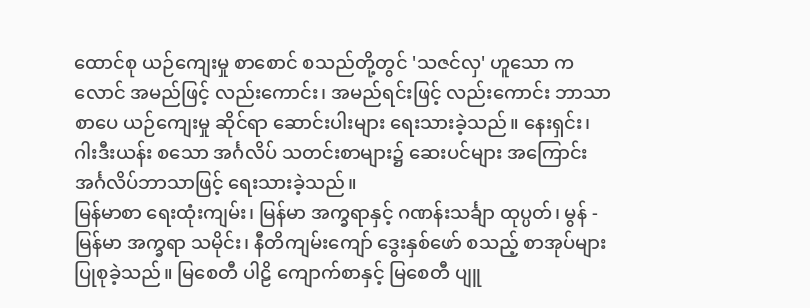ထောင်စု ယဉ်ကျေးမှု စာစောင် စသည်တို့တွင် 'သဇင်လှ' ဟူသော ကလောင် အမည်ဖြင့် လည်းကောင်း၊ အမည်ရင်းဖြင့် လည်းကောင်း ဘာသာ စာပေ ယဉ်ကျေးမှု ဆိုင်ရာ ဆောင်းပါးများ ရေးသားခဲ့သည်။ နေးရှင်း၊ ဂါးဒီးယန်း စသော အင်္ဂလိပ် သတင်းစာများ၌ ဆေးပင်များ အကြောင်း အင်္ဂလိပ်ဘာသာဖြင့် ရေးသားခဲ့သည်။
မြန်မာစာ ရေးထုံးကျမ်း၊ မြန်မာ အက္ခရာနှင့် ဂဏန်းသင်္ချာ ထုပ္ပတ်၊ မွန် - မြန်မာ အက္ခရာ သမိုင်း၊ နီတိကျမ်းကျော် ဒွေးနှစ်ဖော် စသည့် စာအုပ်များ ပြုစုခဲ့သည်။ မြစေတီ ပါဠိ ကျောက်စာနှင့် မြစေတီ ပျူ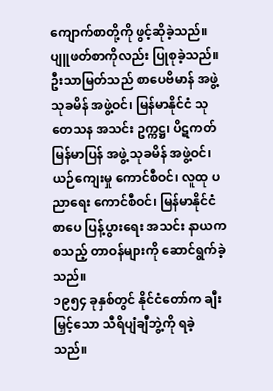ကျောက်စာတို့ကို ဖွင့်ဆိုခဲ့သည်။ ပျူဖတ်စာကိုလည်း ပြုစုခဲ့သည်။
ဦးသာမြတ်သည် စာပေဗိမာန် အဖွဲ့ သုခမိန် အဖွဲ့ဝင်၊ မြန်မာနိုင်ငံ သုတေသန အသင်း ဥက္ကဋ္ဌ၊ ပိဋကတ် မြန်မာပြန် အဖွဲ့ သုခမိန် အဖွဲ့ဝင်၊ ယဉ်ကျေးမှု ကောင်စီဝင်၊ လူထု ပညာရေး ကောင်စီဝင်၊ မြန်မာနိုင်ငံ စာပေ ပြန့်ပွားရေး အသင်း နာယက စသည့် တာဝန်များကို ဆောင်ရွက်ခဲ့သည်။
၁၉၅၄ ခုနှစ်တွင် နိုင်ငံတော်က ချီးမြှင့်သော သီရိပျံချီဘွဲ့ကို ရခဲ့သည်။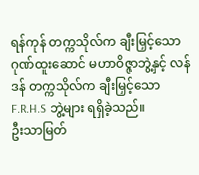ရန်ကုန် တက္ကသိုလ်က ချီးမြှင့်သော ဂုဏ်ထူးဆောင် မဟာဝိဇ္ဇာဘွဲ့နှင့် လန်ဒန် တက္ကသိုလ်က ချီးမြှင့်သော F.R.H.S ဘွဲ့များ ရရှိခဲ့သည်။
ဦးသာမြတ်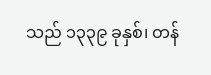သည် ၁၃၃၉ ခုနှစ်၊ တန်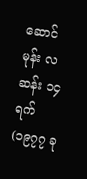ဆောင်မုန်း လဆန်း ၁၄ ရက် (၁၉၇၇ ခု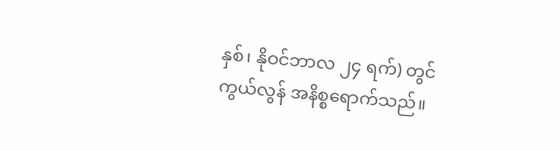နှစ်၊ နိုဝင်ဘာလ ၂၄ ရက်) တွင် ကွယ်လွန် အနိစ္စရောက်သည်။